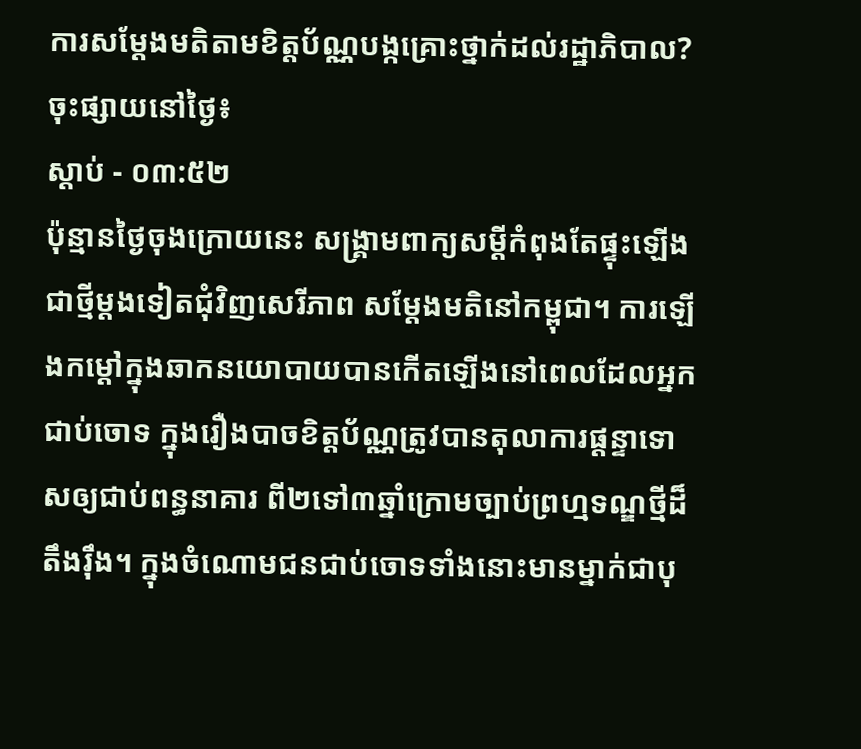ការសម្តែងមតិតាមខិត្តប័ណ្ណបង្កគ្រោះថ្នាក់ដល់រដ្ឋាភិបាល?
ចុះផ្សាយនៅថ្ងៃ៖
ស្តាប់ - ០៣:៥២
ប៉ុន្មានថ្ងៃចុងក្រោយនេះ សង្គ្រាមពាក្យសម្តីកំពុងតែផ្ទុះឡើងជាថ្មីម្តងទៀតជុំវិញសេរីភាព សម្តែងមតិនៅកម្ពុជា។ ការឡើងកម្តៅក្នុងឆាកនយោបាយបានកើតឡើងនៅពេលដែលអ្នកជាប់ចោទ ក្នុងរឿងបាចខិត្តប័ណ្ណត្រូវបានតុលាការផ្តន្ទាទោសឲ្យជាប់ពន្ធនាគារ ពី២ទៅ៣ឆ្នាំក្រោមច្បាប់ព្រហ្មទណ្ឌថ្មីដ៏តឹងរ៉ឹង។ ក្នុងចំណោមជនជាប់ចោទទាំងនោះមានម្នាក់ជាបុ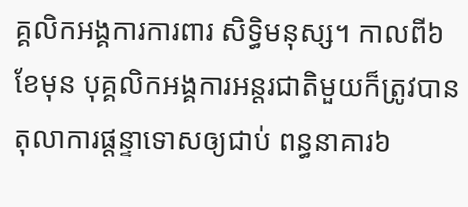គ្គលិកអង្គការការពារ សិទ្ធិមនុស្ស។ កាលពី៦ខែមុន បុគ្គលិកអង្គការអន្តរជាតិមួយក៏ត្រូវបានតុលាការផ្តន្ទាទោសឲ្យជាប់ ពន្ធនាគារ៦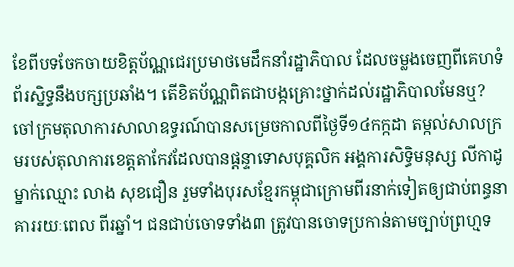ខែពីបទចែកចាយខិត្តប័ណ្ណជេរប្រមាថមេដឹកនាំរដ្ឋាភិបាល ដែលចម្លងចេញពីគេហទំព័រស្និទ្ធនឹងបក្សប្រឆាំង។ តើខិតប័ណ្ណពិតជាបង្កគ្រោះថ្នាក់ដល់រដ្ឋាភិបាលមែនឬ?
ចៅក្រមតុលាការសាលាឧទ្ធរណ៍បានសម្រេចកាលពីថ្ងៃទី១៤កក្កដា តម្កល់សាលក្រមរបស់តុលាការខេត្តតាកែវដែលបានផ្តន្ទាទោសបុគ្គលិក អង្គការសិទ្ធិមនុស្ស លីកាដូ ម្នាក់ឈ្មោះ លាង សុខជឿន រួមទាំងបុរសខ្មែរកម្ពុជាក្រោមពីរនាក់ទៀតឲ្យជាប់ពន្ធនាគាររយៈពេល ពីរឆ្នាំ។ ជនជាប់ចោទទាំង៣ ត្រូវបានចោទប្រកាន់តាមច្បាប់ព្រហ្មទ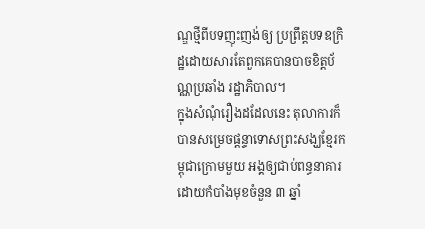ណ្ឌថ្មីពីបទញុះញង់ឲ្យ ប្រព្រឹត្តបទឧក្រិដ្ឋដោយសារតែពួកគេបានបាចខិត្តប័ណ្ណប្រឆាំង រដ្ឋាភិបាល។
ក្នុងសំណុំរឿងដដែលនេះ តុលាការក៏បានសម្រេចផ្តន្ទាទោសព្រះសង្ឃខ្មែរកម្ពុជាក្រោមមួយ អង្គឲ្យជាប់ពន្ធនាគារដោយកំបាំងមុខចំនួន ៣ ឆ្នាំ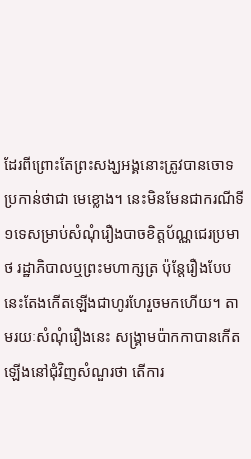ដែរពីព្រោះតែព្រះសង្ឃអង្គនោះត្រូវបានចោទប្រកាន់ថាជា មេខ្លោង។ នេះមិនមែនជាករណីទី១ទេសម្រាប់សំណុំរឿងបាចខិត្តប័ណ្ណជេរប្រមាថ រដ្ឋាភិបាលឬព្រះមហាក្សត្រ ប៉ុន្តែរឿងបែបនេះតែងកើតឡើងជាហូរហែរួចមកហើយ។ តាមរយៈសំណុំរឿងនេះ សង្គ្រាមប៉ាកកាបានកើតឡើងនៅជុំវិញសំណួរថា តើការ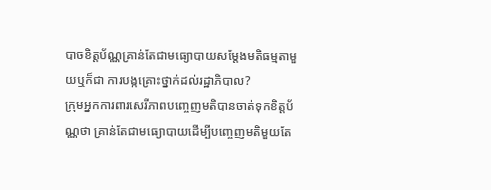បាចខិត្តប័ណ្ណគ្រាន់តែជាមធ្យោបាយសម្តែងមតិធម្មតាមួយឬក៏ជា ការបង្កគ្រោះថ្នាក់ដល់រដ្ឋាភិបាល?
ក្រុមអ្នកការពារសេរីភាពបញ្ចេញមតិបានចាត់ទុកខិត្តប័ណ្ណថា គ្រាន់តែជាមធ្យោបាយដើម្បីបញ្ចេញមតិមួយតែ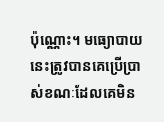ប៉ុណ្ណោះ។ មធ្យោបាយនេះត្រូវបានគេប្រើប្រាស់ខណៈដែលគេមិន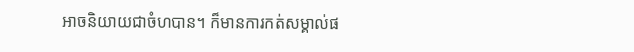អាចនិយាយជាចំហបាន។ ក៏មានការកត់សម្គាល់ផ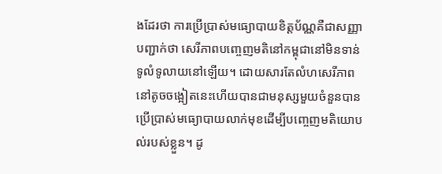ងដែរថា ការប្រើប្រាស់មធ្យោបាយខិត្តប័ណ្ណគឺជាសញ្ញាបញ្ជាក់ថា សេរីភាពបញ្ចេញមតិនៅកម្ពុជានៅមិនទាន់ទូលំទូលាយនៅឡើយ។ ដោយសារតែលំហសេរីភាពនៅតូចចង្អៀតនេះហើយបានជាមនុស្សមួយចំនួនបាន ប្រើប្រាស់មធ្យោបាយលាក់មុខដើម្បីបញ្ចេញមតិយោបល់របស់ខ្លួន។ ដូ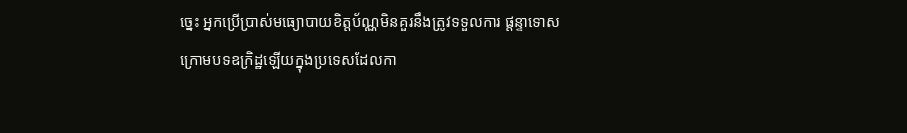ច្នេះ អ្នកប្រើប្រាស់មធ្យោបាយខិត្តប័ណ្ណមិនគួរនឹងត្រូវទទួលការ ផ្តន្ទាទោសក្រោមបទឧក្រិដ្ឋឡើយក្នុងប្រទេសដែលកា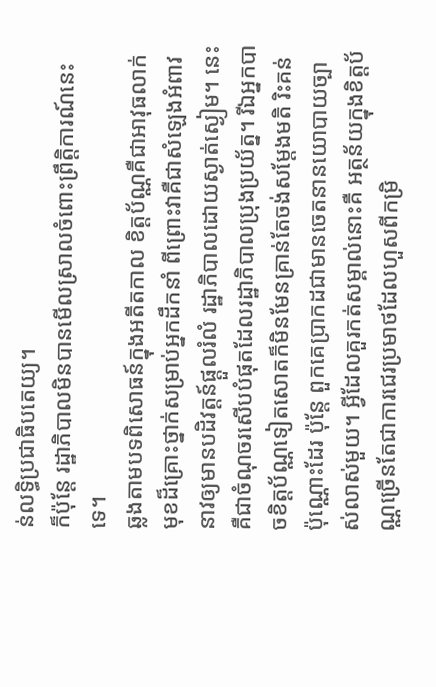ន់លទ្ធិប្រជាធិបតេយ្យ។
ក៏ប៉ុន្តែ រដ្ឋាភិបាលមិនបានមើលស្រាលចំពោះព្រឹត្តិការណ៍នេះទេ។
ឆ្លងតាមបទពិសោធន៍ក្នុងអតីតកាល ខិត្តប័ណ្ណគឺជាអាវុធលាក់មុខដ៏គ្រោះថ្នាក់សម្រាប់អ្នកដឹកនាំ ពីព្រោះវាគឺជាសំឡេងអំពាវនាវឲ្យមានបដិវត្តន៍ផ្តួលរំលំ រដ្ឋាភិបាលដោយស្ងាត់ស្ងៀម។ នេះគឺជាចំណុចរសើបបំផុតដែលរដ្ឋាភិបាលប្រុងប្រយ័ត្ន។ រីឯអ្នកបាចខិត្តប័ណ្ណទៀតសោតក៏មិនមែនគ្រាន់តែចង់សម្តែងមតិ រិះគន់ប៉ុណ្ណោះដែរ ប៉ុន្តែ ពួកគេប្រាកដជាមានចេតនានយោបាយច្បាស់លាស់មួយ។ អ្វីដែលគួរកត់សម្គាល់នោះគឺ អត្ថន័យក្នុងខិត្តប័ណ្ណច្រើនតែជាការជេរប្រមាថដែលហួសពីកម្រិ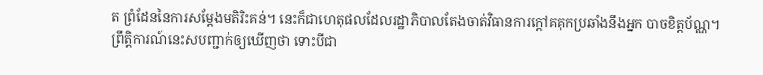ត ព្រំដែននៃការសម្តែងមតិរិះគន់។ នេះក៏ជាហេតុផលដែលរដ្ឋាភិបាលតែងចាត់វិធានការក្តៅគគុកប្រឆាំងនឹងអ្នក បាចខិត្តប័ណ្ណ។
ព្រឹត្តិការណ៍នេះសបញ្ជាក់ឲ្យឃើញថា ទោះបីជា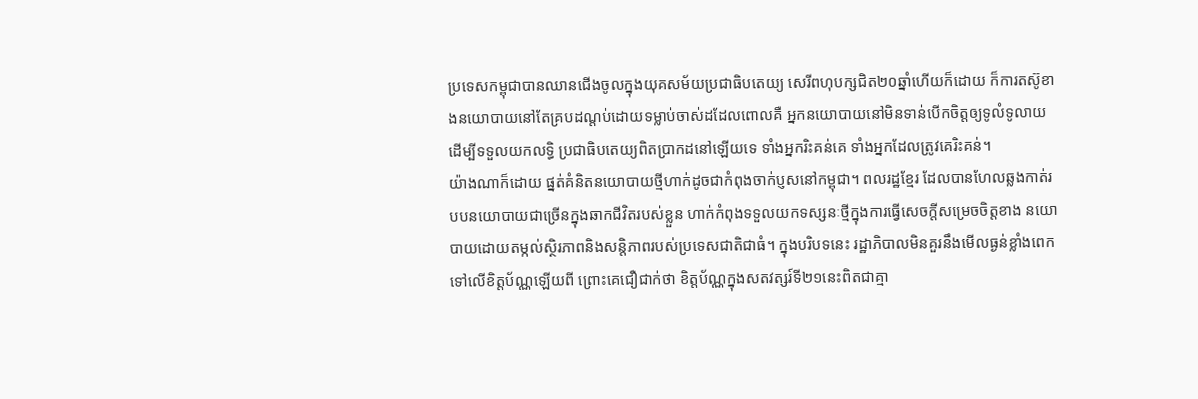ប្រទេសកម្ពុជាបានឈានជើងចូលក្នុងយុគសម័យប្រជាធិបតេយ្យ សេរីពហុបក្សជិត២០ឆ្នាំហើយក៏ដោយ ក៏ការតស៊ូខាងនយោបាយនៅតែគ្របដណ្តប់ដោយទម្លាប់ចាស់ដដែលពោលគឺ អ្នកនយោបាយនៅមិនទាន់បើកចិត្តឲ្យទូលំទូលាយដើម្បីទទួលយកលទ្ធិ ប្រជាធិបតេយ្យពិតប្រាកដនៅឡើយទេ ទាំងអ្នករិះគន់គេ ទាំងអ្នកដែលត្រូវគេរិះគន់។
យ៉ាងណាក៏ដោយ ផ្នត់គំនិតនយោបាយថ្មីហាក់ដូចជាកំពុងចាក់ប្ញសនៅកម្ពុជា។ ពលរដ្ឋខ្មែរ ដែលបានហែលឆ្លងកាត់របបនយោបាយជាច្រើនក្នុងឆាកជីវិតរបស់ខ្លួន ហាក់កំពុងទទួលយកទស្សនៈថ្មីក្នុងការធ្វើសេចក្តីសម្រេចចិត្តខាង នយោបាយដោយតម្កល់ស្ថិរភាពនិងសន្តិភាពរបស់ប្រទេសជាតិជាធំ។ ក្នុងបរិបទនេះ រដ្ឋាភិបាលមិនគួរនឹងមើលធ្ងន់ខ្លាំងពេកទៅលើខិត្តប័ណ្ណឡើយពី ព្រោះគេជឿជាក់ថា ខិត្តប័ណ្ណក្នុងសតវត្សរ៍ទី២១នេះពិតជាគ្មា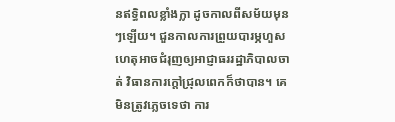នឥទ្ធិពលខ្លាំងក្លា ដូចកាលពីសម័យមុនៗឡើយ។ ជួនកាលការព្រួយបារម្ភហួសហេតុអាចជំរុញឲ្យអាជ្ញាធររដ្ឋាភិបាលចាត់ វិធានការក្តៅជ្រុលពេកក៏ថាបាន។ គេមិនត្រូវភ្លេចទេថា ការ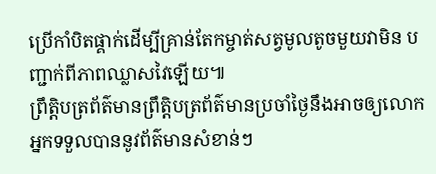ប្រើកាំបិតផ្គាក់ដើម្បីគ្រាន់តែកម្ចាត់សត្វមូលតូចមួយវាមិន បញ្ជាក់ពីភាពឈ្លាសវៃឡើយ៕
ព្រឹត្តិបត្រព័ត៌មានព្រឹត្តិបត្រព័ត៌មានប្រចាំថ្ងៃនឹងអាចឲ្យលោកអ្នកទទួលបាននូវព័ត៌មានសំខាន់ៗ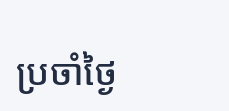ប្រចាំថ្ងៃ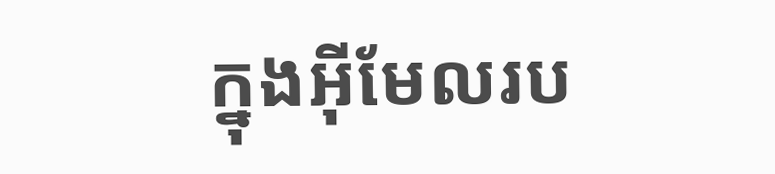ក្នុងអ៊ីមែលរប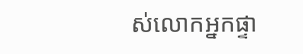ស់លោកអ្នកផ្ទា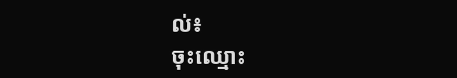ល់៖
ចុះឈ្មោះ